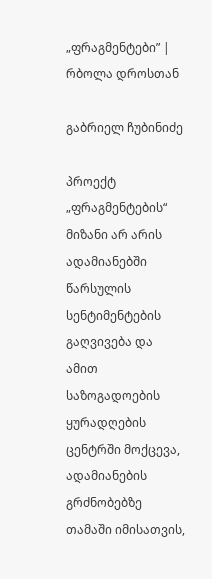„ფრაგმენტები” | რბოლა დროსთან

გაბრიელ ჩუბინიძე

პროექტ „ფრაგმენტების“ მიზანი არ არის ადამიანებში წარსულის სენტიმენტების გაღვივება და ამით საზოგადოების ყურადღების ცენტრში მოქცევა, ადამიანების გრძნობებზე თამაში იმისათვის,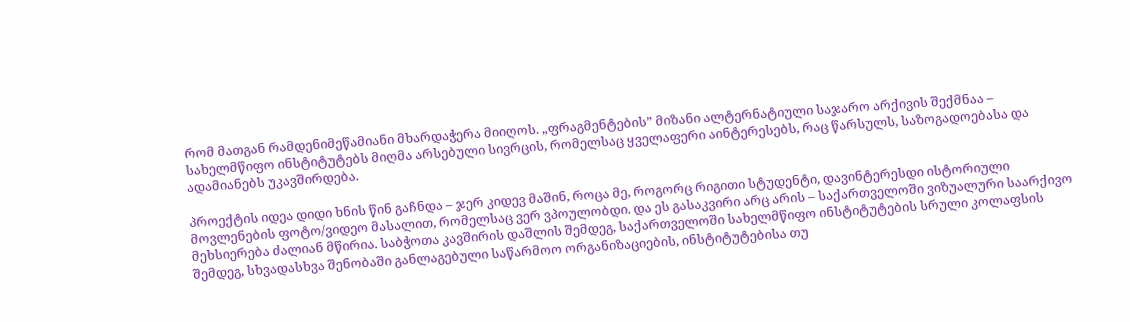რომ მათგან რამდენიმეწამიანი მხარდაჭერა მიიღოს. „ფრაგმენტების” მიზანი ალტერნატიული საჯარო არქივის შექმნაა – სახელმწიფო ინსტიტუტებს მიღმა არსებული სივრცის, რომელსაც ყველაფერი აინტერესებს, რაც წარსულს, საზოგადოებასა და ადამიანებს უკავშირდება.

პროექტის იდეა დიდი ხნის წინ გაჩნდა – ჯერ კიდევ მაშინ, როცა მე, როგორც რიგითი სტუდენტი, დავინტერესდი ისტორიული მოვლენების ფოტო/ვიდეო მასალით, რომელსაც ვერ ვპოულობდი. და ეს გასაკვირი არც არის – საქართველოში ვიზუალური საარქივო მეხსიერება ძალიან მწირია. საბჭოთა კავშირის დაშლის შემდეგ, საქართველოში სახელმწიფო ინსტიტუტების სრული კოლაფსის შემდეგ, სხვადასხვა შენობაში განლაგებული საწარმოო ორგანიზაციების, ინსტიტუტებისა თუ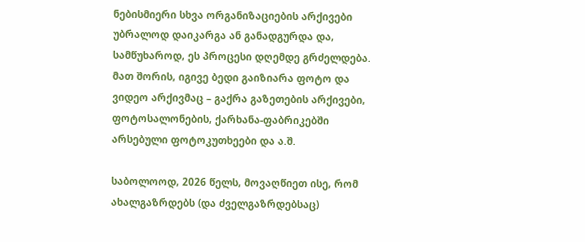ნებისმიერი სხვა ორგანიზაციების არქივები უბრალოდ დაიკარგა ან განადგურდა და, სამწუხაროდ, ეს პროცესი დღემდე გრძელდება. მათ შორის, იგივე ბედი გაიზიარა ფოტო და ვიდეო არქივმაც – გაქრა გაზეთების არქივები, ფოტოსალონების, ქარხანა-ფაბრიკებში არსებული ფოტოკუთხეები და ა.შ.

საბოლოოდ, 2026 წელს, მოვაღწიეთ ისე, რომ ახალგაზრდებს (და ძველგაზრდებსაც)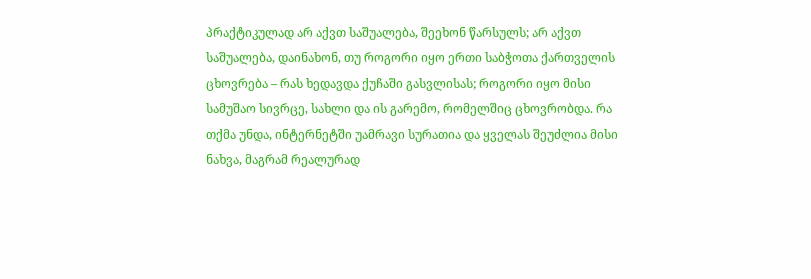პრაქტიკულად არ აქვთ საშუალება, შეეხონ წარსულს; არ აქვთ საშუალება, დაინახონ, თუ როგორი იყო ერთი საბჭოთა ქართველის ცხოვრება – რას ხედავდა ქუჩაში გასვლისას; როგორი იყო მისი სამუშაო სივრცე, სახლი და ის გარემო, რომელშიც ცხოვრობდა. რა თქმა უნდა, ინტერნეტში უამრავი სურათია და ყველას შეუძლია მისი ნახვა, მაგრამ რეალურად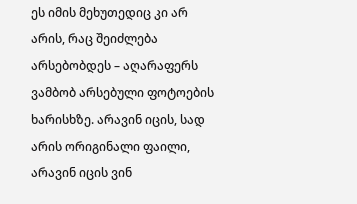ეს იმის მეხუთედიც კი არ არის, რაც შეიძლება არსებობდეს – აღარაფერს ვამბობ არსებული ფოტოების ხარისხზე. არავინ იცის, სად არის ორიგინალი ფაილი, არავინ იცის ვინ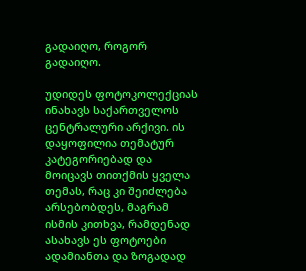გადაიღო, როგორ გადაიღო.

უდიდეს ფოტოკოლექციას ინახავს საქართველოს ცენტრალური არქივი. ის დაყოფილია თემატურ კატეგორიებად და მოიცავს თითქმის ყველა თემას, რაც კი შეიძლება არსებობდეს, მაგრამ ისმის კითხვა, რამდენად ასახავს ეს ფოტოები ადამიანთა და ზოგადად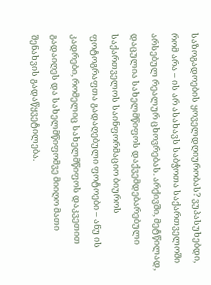საზოგადოების ყოველდღიურობას? ვუპასუხებდი, რომ არა – ის არ ასახავს საბჭოთა საქართველოში არსებულ რეალურ ცხოვრებას. არქივში, მეტწილად, დაცულია სახელმწიფოს დაქვემდებარებული საქართველოს საინფორმაციო ბიუროს ფოტოგრაფთა გადაღებული ფოტოები – ანუ ის კადრები, რომელიც სახელმწიფოს დაკვეთით  გადაიღეს და სახელმწიფომვე მიიღო მათი შენახვის გადაწყვეტილება.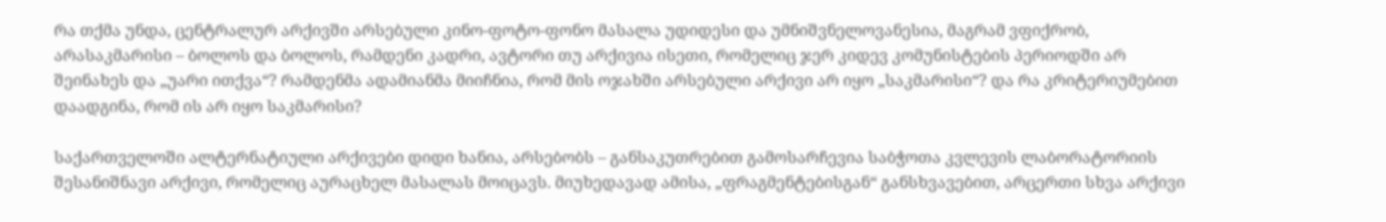რა თქმა უნდა, ცენტრალურ არქივში არსებული კინო-ფოტო-ფონო მასალა უდიდესი და უმნიშვნელოვანესია, მაგრამ ვფიქრობ, არასაკმარისი – ბოლოს და ბოლოს, რამდენი კადრი, ავტორი თუ არქივია ისეთი, რომელიც ჯერ კიდევ კომუნისტების პერიოდში არ შეინახეს და „უარი ითქვა“? რამდენმა ადამიანმა მიიჩნია, რომ მის ოჯახში არსებული არქივი არ იყო „საკმარისი“? და რა კრიტერიუმებით დაადგინა, რომ ის არ იყო საკმარისი?

საქართველოში ალტერნატიული არქივები დიდი ხანია, არსებობს – განსაკუთრებით გამოსარჩევია საბჭოთა კვლევის ლაბორატორიის შესანიშნავი არქივი, რომელიც აურაცხელ მასალას მოიცავს. მიუხედავად ამისა, „ფრაგმენტებისგან“ განსხვავებით, არცერთი სხვა არქივი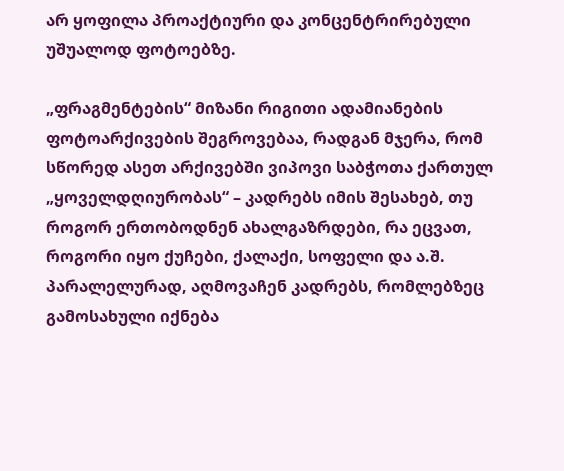არ ყოფილა პროაქტიური და კონცენტრირებული უშუალოდ ფოტოებზე.

„ფრაგმენტების“ მიზანი რიგითი ადამიანების ფოტოარქივების შეგროვებაა, რადგან მჯერა, რომ სწორედ ასეთ არქივებში ვიპოვი საბჭოთა ქართულ „ყოველდღიურობას“ – კადრებს იმის შესახებ, თუ როგორ ერთობოდნენ ახალგაზრდები, რა ეცვათ, როგორი იყო ქუჩები, ქალაქი, სოფელი და ა.შ. პარალელურად, აღმოვაჩენ კადრებს, რომლებზეც გამოსახული იქნება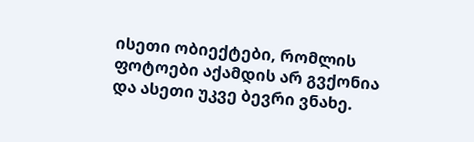ისეთი ობიექტები, რომლის ფოტოები აქამდის არ გვქონია და ასეთი უკვე ბევრი ვნახე.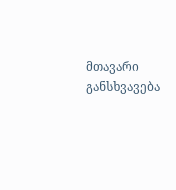მთავარი განსხვავება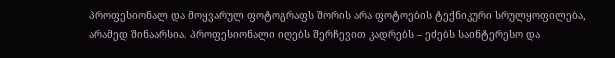პროფესიონალ და მოყვარულ ფოტოგრაფს შორის არა ფოტოების ტექნიკური სრულყოფილება, არამედ შინაარსია. პროფესიონალი იღებს შერჩევით კადრებს – ეძებს საინტერესო და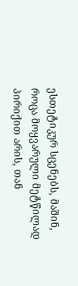ესთეტიკურ სცენებს, მაშინ, როცა მოყვარული მეტწილად პირიქით არის, თან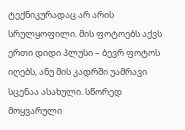ტექნიკურადაც არ არის სრულყოფილი. მის ფოტოებს აქვს ერთი დიდი პლუსი – ბევრ ფოტოს იღებს, ანუ მის კადრში უამრავი სცენაა ასახული. სწორედ მოყვარული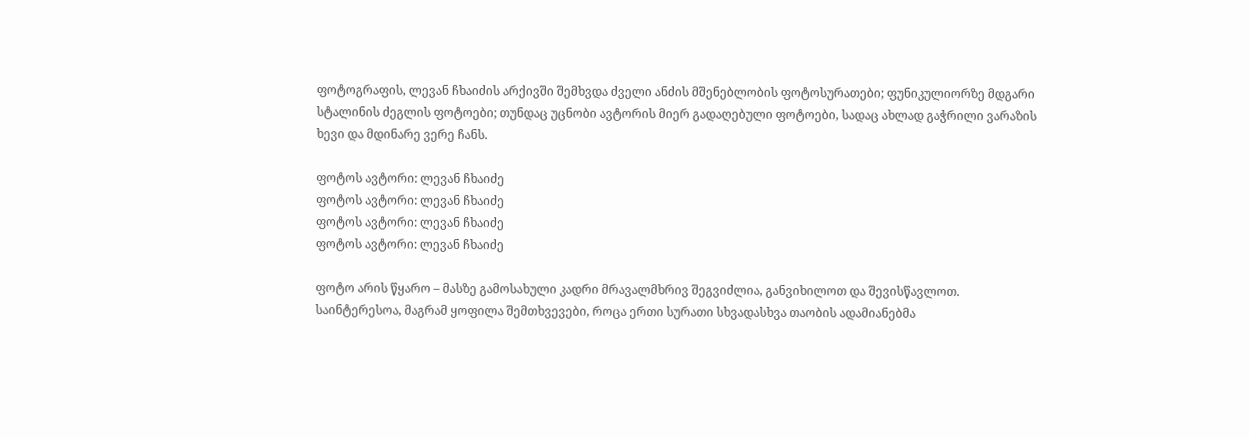ფოტოგრაფის, ლევან ჩხაიძის არქივში შემხვდა ძველი ანძის მშენებლობის ფოტოსურათები; ფუნიკულიორზე მდგარი სტალინის ძეგლის ფოტოები; თუნდაც უცნობი ავტორის მიერ გადაღებული ფოტოები, სადაც ახლად გაჭრილი ვარაზის ხევი და მდინარე ვერე ჩანს.

ფოტოს ავტორი: ლევან ჩხაიძე
ფოტოს ავტორი: ლევან ჩხაიძე
ფოტოს ავტორი: ლევან ჩხაიძე
ფოტოს ავტორი: ლევან ჩხაიძე

ფოტო არის წყარო – მასზე გამოსახული კადრი მრავალმხრივ შეგვიძლია, განვიხილოთ და შევისწავლოთ. საინტერესოა, მაგრამ ყოფილა შემთხვევები, როცა ერთი სურათი სხვადასხვა თაობის ადამიანებმა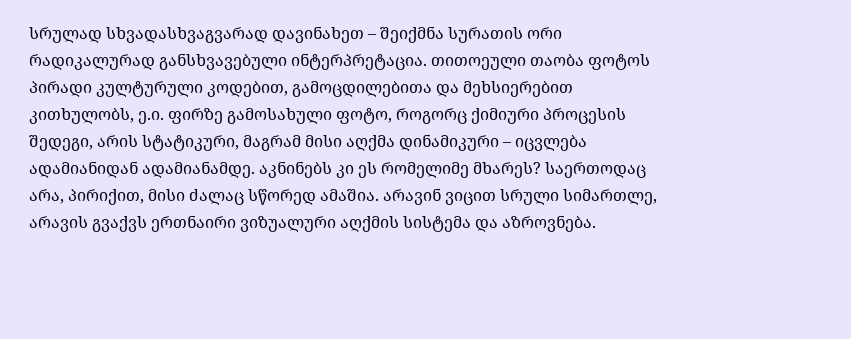სრულად სხვადასხვაგვარად დავინახეთ – შეიქმნა სურათის ორი რადიკალურად განსხვავებული ინტერპრეტაცია. თითოეული თაობა ფოტოს პირადი კულტურული კოდებით, გამოცდილებითა და მეხსიერებით კითხულობს, ე.ი. ფირზე გამოსახული ფოტო, როგორც ქიმიური პროცესის შედეგი, არის სტატიკური, მაგრამ მისი აღქმა დინამიკური – იცვლება ადამიანიდან ადამიანამდე. აკნინებს კი ეს რომელიმე მხარეს? საერთოდაც არა, პირიქით, მისი ძალაც სწორედ ამაშია. არავინ ვიცით სრული სიმართლე, არავის გვაქვს ერთნაირი ვიზუალური აღქმის სისტემა და აზროვნება.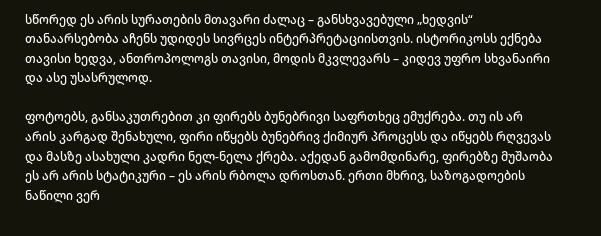სწორედ ეს არის სურათების მთავარი ძალაც – განსხვავებული „ხედვის“ თანაარსებობა აჩენს უდიდეს სივრცეს ინტერპრეტაციისთვის. ისტორიკოსს ექნება თავისი ხედვა, ანთროპოლოგს თავისი, მოდის მკვლევარს – კიდევ უფრო სხვანაირი და ასე უსასრულოდ.

ფოტოებს, განსაკუთრებით კი ფირებს ბუნებრივი საფრთხეც ემუქრება. თუ ის არ არის კარგად შენახული, ფირი იწყებს ბუნებრივ ქიმიურ პროცესს და იწყებს რღვევას და მასზე ასახული კადრი ნელ-ნელა ქრება. აქედან გამომდინარე, ფირებზე მუშაობა ეს არ არის სტატიკური – ეს არის რბოლა დროსთან. ერთი მხრივ, საზოგადოების ნაწილი ვერ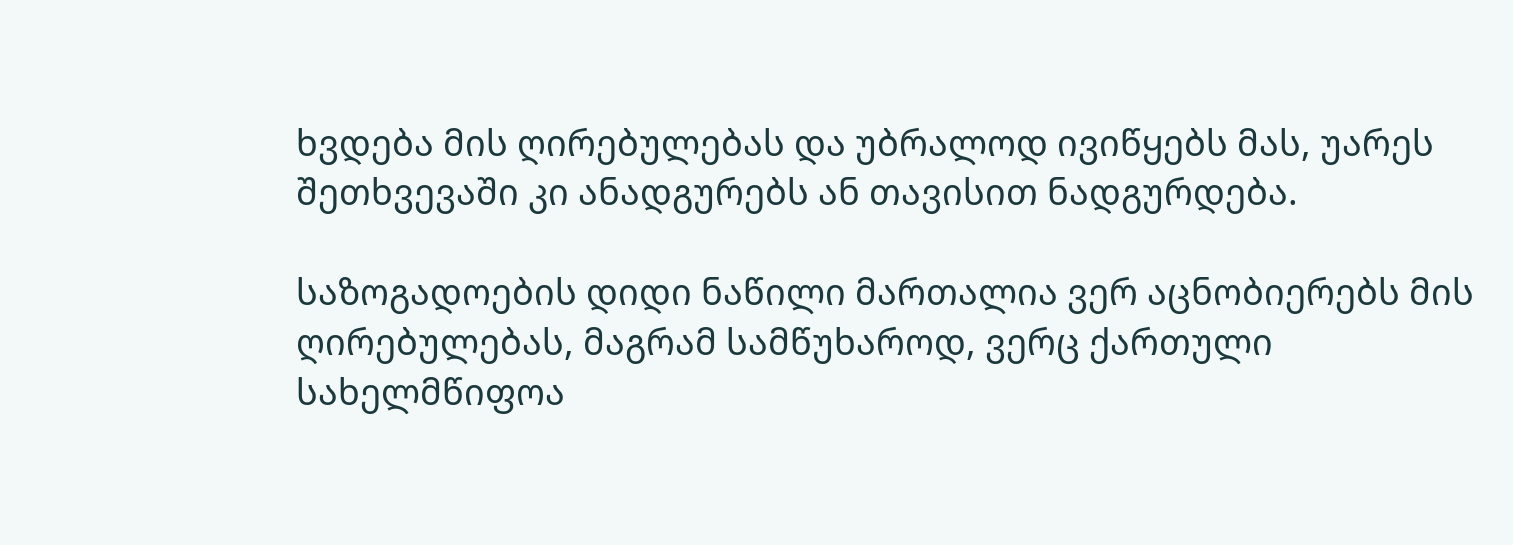ხვდება მის ღირებულებას და უბრალოდ ივიწყებს მას, უარეს შეთხვევაში კი ანადგურებს ან თავისით ნადგურდება.

საზოგადოების დიდი ნაწილი მართალია ვერ აცნობიერებს მის ღირებულებას, მაგრამ სამწუხაროდ, ვერც ქართული სახელმწიფოა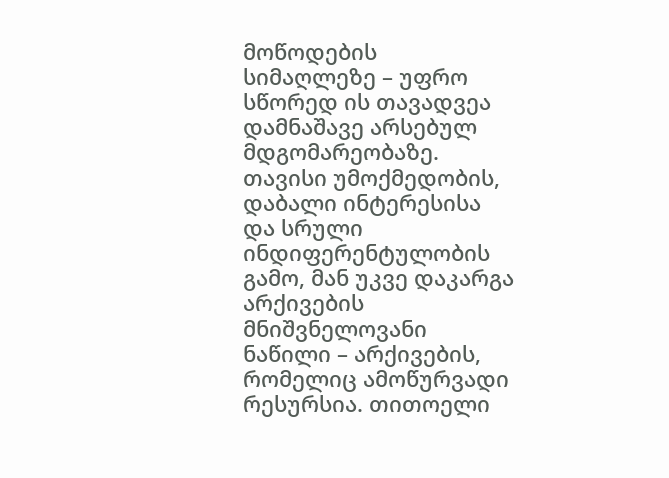მოწოდების სიმაღლეზე – უფრო სწორედ ის თავადვეა დამნაშავე არსებულ მდგომარეობაზე. თავისი უმოქმედობის, დაბალი ინტერესისა და სრული ინდიფერენტულობის გამო, მან უკვე დაკარგა არქივების მნიშვნელოვანი ნაწილი – არქივების, რომელიც ამოწურვადი რესურსია. თითოელი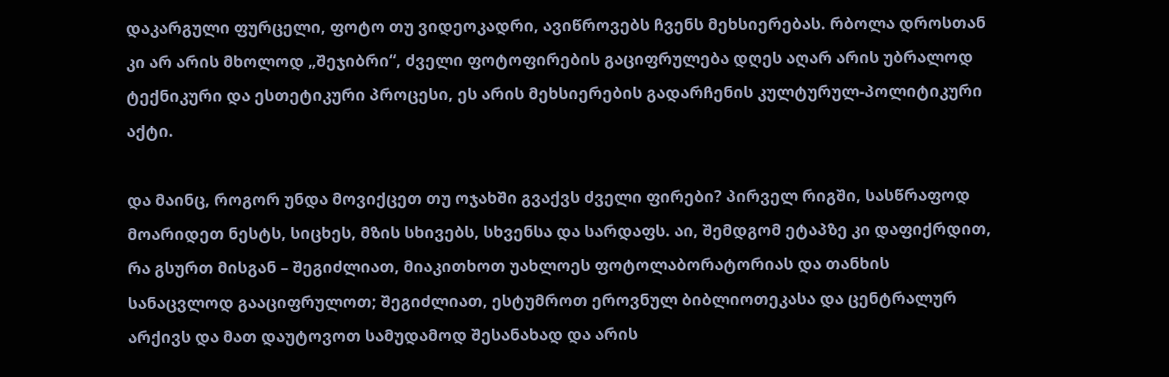დაკარგული ფურცელი, ფოტო თუ ვიდეოკადრი, ავიწროვებს ჩვენს მეხსიერებას. რბოლა დროსთან კი არ არის მხოლოდ „შეჯიბრი“, ძველი ფოტოფირების გაციფრულება დღეს აღარ არის უბრალოდ ტექნიკური და ესთეტიკური პროცესი, ეს არის მეხსიერების გადარჩენის კულტურულ-პოლიტიკური აქტი.

და მაინც, როგორ უნდა მოვიქცეთ თუ ოჯახში გვაქვს ძველი ფირები? პირველ რიგში, სასწრაფოდ მოარიდეთ ნესტს, სიცხეს, მზის სხივებს, სხვენსა და სარდაფს. აი, შემდგომ ეტაპზე კი დაფიქრდით, რა გსურთ მისგან – შეგიძლიათ, მიაკითხოთ უახლოეს ფოტოლაბორატორიას და თანხის სანაცვლოდ გააციფრულოთ; შეგიძლიათ, ესტუმროთ ეროვნულ ბიბლიოთეკასა და ცენტრალურ არქივს და მათ დაუტოვოთ სამუდამოდ შესანახად და არის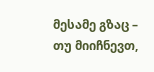მესამე გზაც – თუ მიიჩნევთ,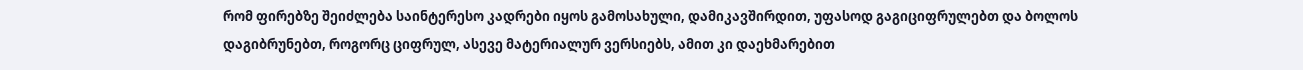რომ ფირებზე შეიძლება საინტერესო კადრები იყოს გამოსახული, დამიკავშირდით, უფასოდ გაგიციფრულებთ და ბოლოს დაგიბრუნებთ, როგორც ციფრულ, ასევე მატერიალურ ვერსიებს, ამით კი დაეხმარებით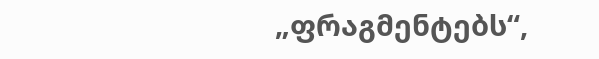„ფრაგმენტებს“,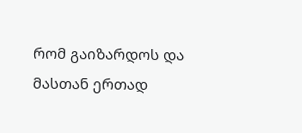რომ გაიზარდოს და მასთან ერთად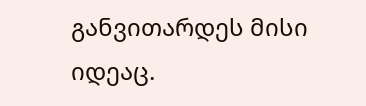განვითარდეს მისი იდეაც.